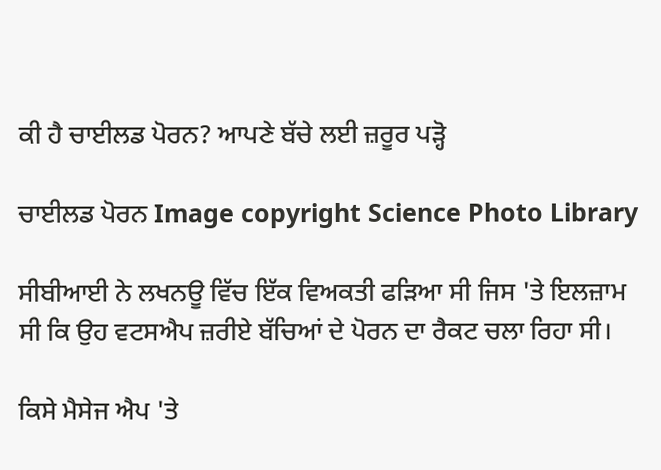ਕੀ ਹੈ ਚਾਈਲਡ ਪੋਰਨ? ਆਪਣੇ ਬੱਚੇ ਲਈ ਜ਼ਰੂਰ ਪੜ੍ਹੋ

ਚਾਈਲਡ ਪੋਰਨ Image copyright Science Photo Library

ਸੀਬੀਆਈ ਨੇ ਲਖਨਊ ਵਿੱਚ ਇੱਕ ਵਿਅਕਤੀ ਫੜਿਆ ਸੀ ਜਿਸ 'ਤੇ ਇਲਜ਼ਾਮ ਸੀ ਕਿ ਉਹ ਵਟਸਐਪ ਜ਼ਰੀਏ ਬੱਚਿਆਂ ਦੇ ਪੋਰਨ ਦਾ ਰੈਕਟ ਚਲਾ ਰਿਹਾ ਸੀ।

ਕਿਸੇ ਮੈਸੇਜ ਐਪ 'ਤੇ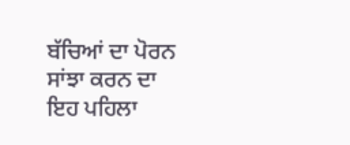ਬੱਚਿਆਂ ਦਾ ਪੋਰਨ ਸਾਂਝਾ ਕਰਨ ਦਾ ਇਹ ਪਹਿਲਾ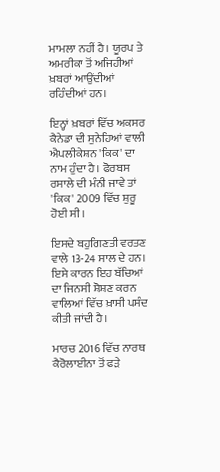ਮਾਮਲਾ ਨਹੀਂ ਹੈ। ਯੂਰਪ ਤੇ ਅਮਰੀਕਾ ਤੋਂ ਅਜਿਹੀਆਂ ਖ਼ਬਰਾਂ ਆਉਂਦੀਆਂ ਰਹਿੰਦੀਆਂ ਹਨ।

ਇਨ੍ਹਾਂ ਖ਼ਬਰਾਂ ਵਿੱਚ ਅਕਸਰ ਕੈਨੇਡਾ ਦੀ ਸੁਨੇਹਿਆਂ ਵਾਲੀ ਐਪਲੀਕੇਸ਼ਨ 'ਕਿਕ' ਦਾ ਨਾਮ ਹੁੰਦਾ ਹੈ। ਫੋਰਬਸ ਰਸਾਲੇ ਦੀ ਮੰਨੀ ਜਾਵੇ ਤਾਂ 'ਕਿਕ' 2009 ਵਿੱਚ ਸ਼ੁਰੂ ਹੋਈ ਸੀ।

ਇਸਦੇ ਬਹੁਗਿਣਤੀ ਵਰਤਣ ਵਾਲੇ 13-24 ਸਾਲ ਦੇ ਹਨ। ਇਸੇ ਕਾਰਨ ਇਹ ਬੱਚਿਆਂ ਦਾ ਜਿਨਸੀ ਸ਼ੋਸ਼ਣ ਕਰਨ ਵਾਲਿਆਂ ਵਿੱਚ ਖ਼ਾਸੀ ਪਸੰਦ ਕੀਤੀ ਜਾਂਦੀ ਹੈ।

ਮਾਰਚ 2016 ਵਿੱਚ ਨਾਰਥ ਕੈਰੋਲਾਈਨਾ ਤੋਂ ਫੜੇ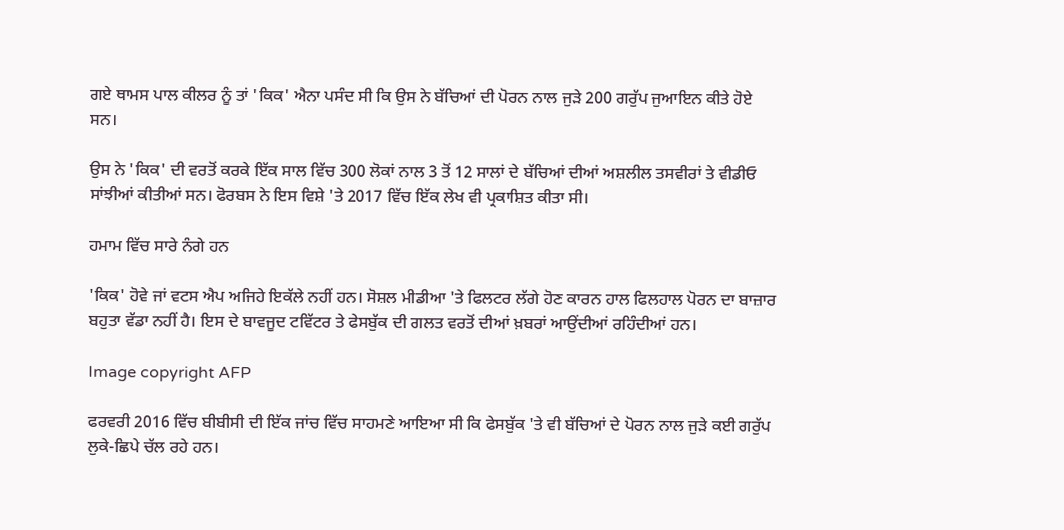ਗਏ ਥਾਮਸ ਪਾਲ ਕੀਲਰ ਨੂੰ ਤਾਂ 'ਕਿਕ' ਐਨਾ ਪਸੰਦ ਸੀ ਕਿ ਉਸ ਨੇ ਬੱਚਿਆਂ ਦੀ ਪੋਰਨ ਨਾਲ ਜੁੜੇ 200 ਗਰੁੱਪ ਜੁਆਇਨ ਕੀਤੇ ਹੋਏ ਸਨ।

ਉਸ ਨੇ 'ਕਿਕ' ਦੀ ਵਰਤੋਂ ਕਰਕੇ ਇੱਕ ਸਾਲ ਵਿੱਚ 300 ਲੋਕਾਂ ਨਾਲ 3 ਤੋਂ 12 ਸਾਲਾਂ ਦੇ ਬੱਚਿਆਂ ਦੀਆਂ ਅਸ਼ਲੀਲ ਤਸਵੀਰਾਂ ਤੇ ਵੀਡੀਓ ਸਾਂਝੀਆਂ ਕੀਤੀਆਂ ਸਨ। ਫੋਰਬਸ ਨੇ ਇਸ ਵਿਸ਼ੇ 'ਤੇ 2017 ਵਿੱਚ ਇੱਕ ਲੇਖ ਵੀ ਪ੍ਰਕਾਸ਼ਿਤ ਕੀਤਾ ਸੀ।

ਹਮਾਮ ਵਿੱਚ ਸਾਰੇ ਨੰਗੇ ਹਨ

'ਕਿਕ' ਹੋਵੇ ਜਾਂ ਵਟਸ ਐਪ ਅਜਿਹੇ ਇਕੱਲੇ ਨਹੀਂ ਹਨ। ਸੋਸ਼ਲ ਮੀਡੀਆ 'ਤੇ ਫਿਲਟਰ ਲੱਗੇ ਹੋਣ ਕਾਰਨ ਹਾਲ ਫਿਲਹਾਲ ਪੋਰਨ ਦਾ ਬਾਜ਼ਾਰ ਬਹੁਤਾ ਵੱਡਾ ਨਹੀਂ ਹੈ। ਇਸ ਦੇ ਬਾਵਜੂਦ ਟਵਿੱਟਰ ਤੇ ਫੇਸਬੁੱਕ ਦੀ ਗਲਤ ਵਰਤੋਂ ਦੀਆਂ ਖ਼ਬਰਾਂ ਆਉਂਦੀਆਂ ਰਹਿੰਦੀਆਂ ਹਨ।

Image copyright AFP

ਫਰਵਰੀ 2016 ਵਿੱਚ ਬੀਬੀਸੀ ਦੀ ਇੱਕ ਜਾਂਚ ਵਿੱਚ ਸਾਹਮਣੇ ਆਇਆ ਸੀ ਕਿ ਫੇਸਬੁੱਕ 'ਤੇ ਵੀ ਬੱਚਿਆਂ ਦੇ ਪੋਰਨ ਨਾਲ ਜੁੜੇ ਕਈ ਗਰੁੱਪ ਲੁਕੇ-ਛਿਪੇ ਚੱਲ ਰਹੇ ਹਨ।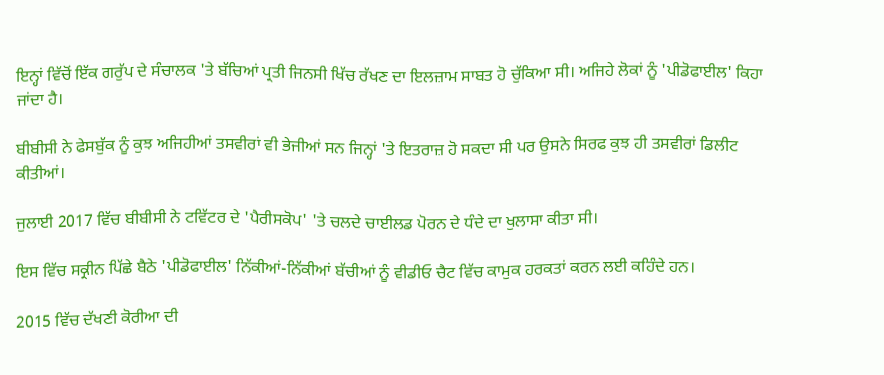ਇਨ੍ਹਾਂ ਵਿੱਚੋਂ ਇੱਕ ਗਰੁੱਪ ਦੇ ਸੰਚਾਲਕ 'ਤੇ ਬੱਚਿਆਂ ਪ੍ਰਤੀ ਜਿਨਸੀ ਖਿੱਚ ਰੱਖਣ ਦਾ ਇਲਜ਼ਾਮ ਸਾਬਤ ਹੋ ਚੁੱਕਿਆ ਸੀ। ਅਜਿਹੇ ਲੋਕਾਂ ਨੂੰ 'ਪੀਡੋਫਾਈਲ' ਕਿਹਾ ਜਾਂਦਾ ਹੈ।

ਬੀਬੀਸੀ ਨੇ ਫੇਸਬੁੱਕ ਨੂੰ ਕੁਝ ਅਜਿਹੀਆਂ ਤਸਵੀਰਾਂ ਵੀ ਭੇਜੀਆਂ ਸਨ ਜਿਨ੍ਹਾਂ 'ਤੇ ਇਤਰਾਜ਼ ਹੋ ਸਕਦਾ ਸੀ ਪਰ ਉਸਨੇ ਸਿਰਫ ਕੁਝ ਹੀ ਤਸਵੀਰਾਂ ਡਿਲੀਟ ਕੀਤੀਆਂ।

ਜੁਲਾਈ 2017 ਵਿੱਚ ਬੀਬੀਸੀ ਨੇ ਟਵਿੱਟਰ ਦੇ 'ਪੈਰੀਸਕੋਪ' 'ਤੇ ਚਲਦੇ ਚਾਈਲਡ ਪੋਰਨ ਦੇ ਧੰਦੇ ਦਾ ਖੁਲਾਸਾ ਕੀਤਾ ਸੀ।

ਇਸ ਵਿੱਚ ਸਕ੍ਰੀਨ ਪਿੱਛੇ ਬੈਠੇ 'ਪੀਡੋਫਾਈਲ' ਨਿੱਕੀਆਂ-ਨਿੱਕੀਆਂ ਬੱਚੀਆਂ ਨੂੰ ਵੀਡੀਓ ਚੈਟ ਵਿੱਚ ਕਾਮੁਕ ਹਰਕਤਾਂ ਕਰਨ ਲਈ ਕਹਿੰਦੇ ਹਨ।

2015 ਵਿੱਚ ਦੱਖਣੀ ਕੋਰੀਆ ਦੀ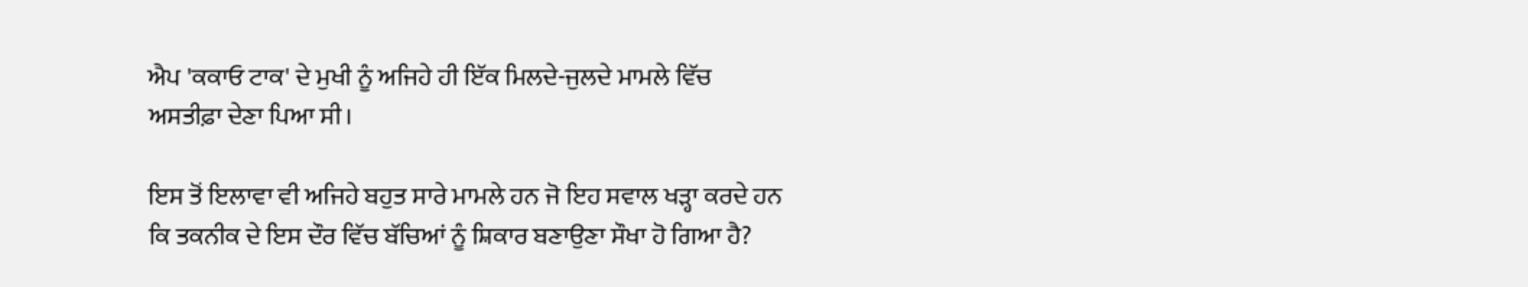ਐਪ 'ਕਕਾਓ ਟਾਕ' ਦੇ ਮੁਖੀ ਨੂੰ ਅਜਿਹੇ ਹੀ ਇੱਕ ਮਿਲਦੇ-ਜੁਲਦੇ ਮਾਮਲੇ ਵਿੱਚ ਅਸਤੀਫ਼ਾ ਦੇਣਾ ਪਿਆ ਸੀ।

ਇਸ ਤੋਂ ਇਲਾਵਾ ਵੀ ਅਜਿਹੇ ਬਹੁਤ ਸਾਰੇ ਮਾਮਲੇ ਹਨ ਜੋ ਇਹ ਸਵਾਲ ਖੜ੍ਹਾ ਕਰਦੇ ਹਨ ਕਿ ਤਕਨੀਕ ਦੇ ਇਸ ਦੌਰ ਵਿੱਚ ਬੱਚਿਆਂ ਨੂੰ ਸ਼ਿਕਾਰ ਬਣਾਉਣਾ ਸੌਖਾ ਹੋ ਗਿਆ ਹੈ?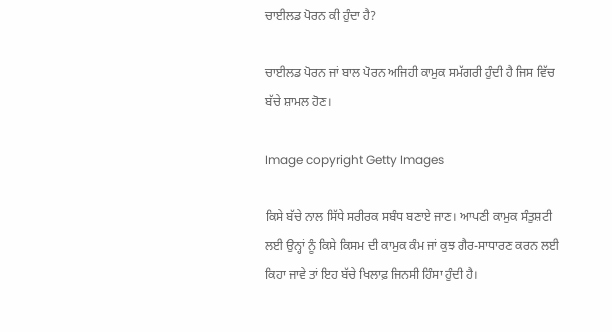ਚਾਈਲਡ ਪੋਰਨ ਕੀ ਹੁੰਦਾ ਹੈ?

ਚਾਈਲਡ ਪੋਰਨ ਜਾਂ ਬਾਲ ਪੋਰਨ ਅਜਿਹੀ ਕਾਮੁਕ ਸਮੱਗਰੀ ਹੁੰਦੀ ਹੈ ਜਿਸ ਵਿੱਚ ਬੱਚੇ ਸ਼ਾਮਲ ਹੋਣ।

Image copyright Getty Images

ਕਿਸੇ ਬੱਚੇ ਨਾਲ ਸਿੱਧੇ ਸਰੀਰਕ ਸਬੰਧ ਬਣਾਏ ਜਾਣ। ਆਪਣੀ ਕਾਮੁਕ ਸੰਤੁਸ਼ਟੀ ਲਈ ਉਨ੍ਹਾਂ ਨੂੰ ਕਿਸੇ ਕਿਸਮ ਦੀ ਕਾਮੁਕ ਕੰਮ ਜਾਂ ਕੁਝ ਗੈਰ-ਸਾਧਾਰਣ ਕਰਨ ਲਈ ਕਿਹਾ ਜਾਵੇ ਤਾਂ ਇਹ ਬੱਚੇ ਖਿਲਾਫ਼ ਜਿਨਸੀ ਹਿੰਸਾ ਹੁੰਦੀ ਹੈ।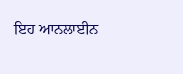ਇਹ ਆਨਲਾਈਨ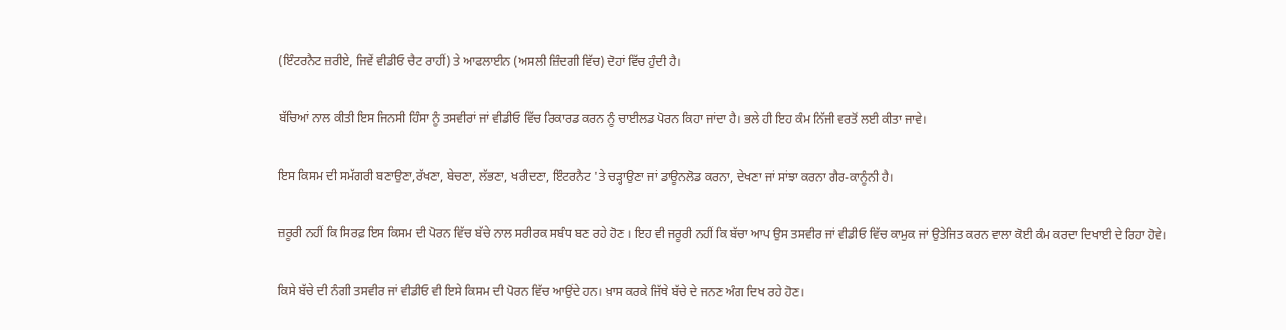(ਇੰਟਰਨੈਟ ਜ਼ਰੀਏ, ਜਿਵੇਂ ਵੀਡੀਓ ਚੈਟ ਰਾਹੀਂ) ਤੇ ਆਫਲਾਈਨ (ਅਸਲੀ ਜ਼ਿੰਦਗੀ ਵਿੱਚ) ਦੋਹਾਂ ਵਿੱਚ ਹੁੰਦੀ ਹੈ।

ਬੱਚਿਆਂ ਨਾਲ ਕੀਤੀ ਇਸ ਜਿਨਸੀ ਹਿੰਸਾ ਨੂੰ ਤਸਵੀਰਾਂ ਜਾਂ ਵੀਡੀਓ ਵਿੱਚ ਰਿਕਾਰਡ ਕਰਨ ਨੂੰ ਚਾਈਲਡ ਪੋਰਨ ਕਿਹਾ ਜਾਂਦਾ ਹੈ। ਭਲੇ ਹੀ ਇਹ ਕੰਮ ਨਿੱਜੀ ਵਰਤੋਂ ਲਈ ਕੀਤਾ ਜਾਵੇ।

ਇਸ ਕਿਸਮ ਦੀ ਸਮੱਗਰੀ ਬਣਾਉਣਾ,ਰੱਖਣਾ, ਬੇਚਣਾ, ਲੱਭਣਾ, ਖਰੀਦਣਾ, ਇੰਟਰਨੈਟ 'ਤੇ ਚੜ੍ਹਾਉਣਾ ਜਾਂ ਡਾਊਨਲੋਡ ਕਰਨਾ, ਦੇਖਣਾ ਜਾਂ ਸਾਂਝਾ ਕਰਨਾ ਗੈਰ-ਕਾਨੂੰਨੀ ਹੈ।

ਜ਼ਰੂਰੀ ਨਹੀਂ ਕਿ ਸਿਰਫ਼ ਇਸ ਕਿਸਮ ਦੀ ਪੋਰਨ ਵਿੱਚ ਬੱਚੇ ਨਾਲ ਸਰੀਰਕ ਸਬੰਧ ਬਣ ਰਹੇ ਹੋਣ । ਇਹ ਵੀ ਜਰੂਰੀ ਨਹੀਂ ਕਿ ਬੱਚਾ ਆਪ ਉਸ ਤਸਵੀਰ ਜਾਂ ਵੀਡੀਓ ਵਿੱਚ ਕਾਮੁਕ ਜਾਂ ਉਤੇਜਿਤ ਕਰਨ ਵਾਲਾ ਕੋਈ ਕੰਮ ਕਰਦਾ ਦਿਖਾਈ ਦੇ ਰਿਹਾ ਹੋਵੇ।

ਕਿਸੇ ਬੱਚੇ ਦੀ ਨੰਗੀ ਤਸਵੀਰ ਜਾਂ ਵੀਡੀਓ ਵੀ ਇਸੇ ਕਿਸਮ ਦੀ ਪੋਰਨ ਵਿੱਚ ਆਉਂਦੇ ਹਨ। ਖ਼ਾਸ ਕਰਕੇ ਜਿੱਥੇ ਬੱਚੇ ਦੇ ਜਨਣ ਅੰਗ ਦਿਖ ਰਹੇ ਹੋਣ।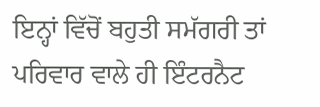ਇਨ੍ਹਾਂ ਵਿੱਚੋਂ ਬਹੁਤੀ ਸਮੱਗਰੀ ਤਾਂ ਪਰਿਵਾਰ ਵਾਲੇ ਹੀ ਇੰਟਰਨੈਟ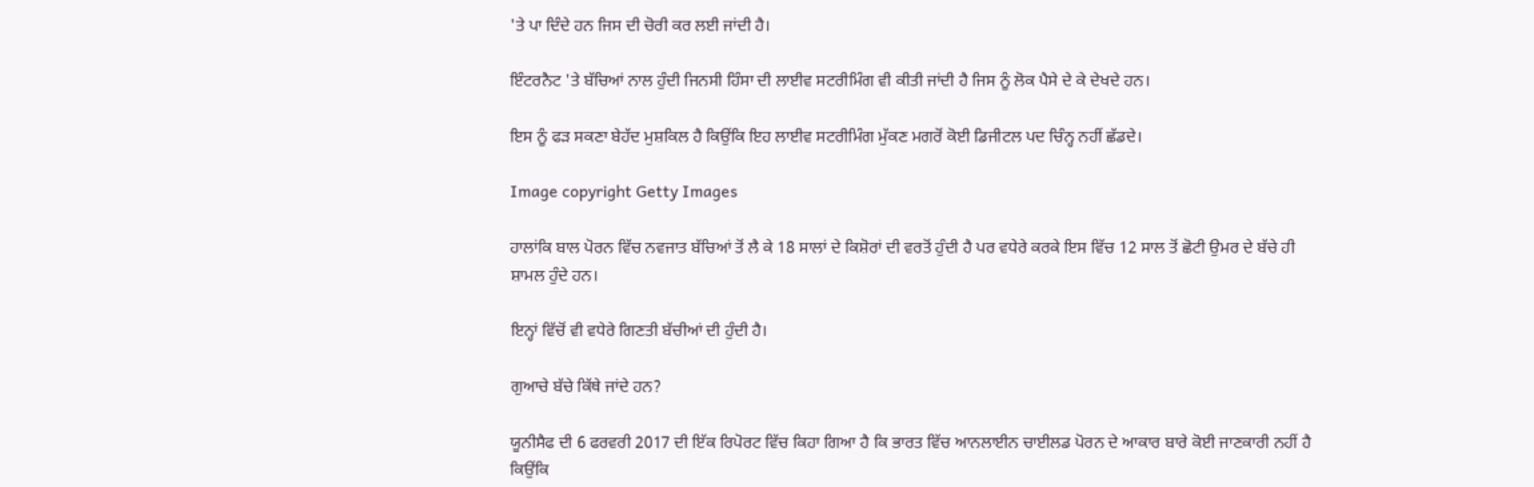'ਤੇ ਪਾ ਦਿੰਦੇ ਹਨ ਜਿਸ ਦੀ ਚੋਰੀ ਕਰ ਲਈ ਜਾਂਦੀ ਹੈ।

ਇੰਟਰਨੈਟ 'ਤੇ ਬੱਚਿਆਂ ਨਾਲ ਹੁੰਦੀ ਜਿਨਸੀ ਹਿੰਸਾ ਦੀ ਲਾਈਵ ਸਟਰੀਮਿੰਗ ਵੀ ਕੀਤੀ ਜਾਂਦੀ ਹੈ ਜਿਸ ਨੂੰ ਲੋਕ ਪੈਸੇ ਦੇ ਕੇ ਦੇਖਦੇ ਹਨ।

ਇਸ ਨੂੰ ਫੜ ਸਕਣਾ ਬੇਹੱਦ ਮੁਸ਼ਕਿਲ ਹੈ ਕਿਉਂਕਿ ਇਹ ਲਾਈਵ ਸਟਰੀਮਿੰਗ ਮੁੱਕਣ ਮਗਰੋਂ ਕੋਈ ਡਿਜੀਟਲ ਪਦ ਚਿੰਨ੍ਹ ਨਹੀਂ ਛੱਡਦੇ।

Image copyright Getty Images

ਹਾਲਾਂਕਿ ਬਾਲ ਪੋਰਨ ਵਿੱਚ ਨਵਜਾਤ ਬੱਚਿਆਂ ਤੋਂ ਲੈ ਕੇ 18 ਸਾਲਾਂ ਦੇ ਕਿਸ਼ੋਰਾਂ ਦੀ ਵਰਤੋਂ ਹੁੰਦੀ ਹੈ ਪਰ ਵਧੇਰੇ ਕਰਕੇ ਇਸ ਵਿੱਚ 12 ਸਾਲ ਤੋਂ ਛੋਟੀ ਉਮਰ ਦੇ ਬੱਚੇ ਹੀ ਸ਼ਾਮਲ ਹੁੰਦੇ ਹਨ।

ਇਨ੍ਹਾਂ ਵਿੱਚੋਂ ਵੀ ਵਧੇਰੇ ਗਿਣਤੀ ਬੱਚੀਆਂ ਦੀ ਹੁੰਦੀ ਹੈ।

ਗੁਆਚੇ ਬੱਚੇ ਕਿੱਥੇ ਜਾਂਦੇ ਹਨ?

ਯੂਨੀਸੈਫ ਦੀ 6 ਫਰਵਰੀ 2017 ਦੀ ਇੱਕ ਰਿਪੋਰਟ ਵਿੱਚ ਕਿਹਾ ਗਿਆ ਹੈ ਕਿ ਭਾਰਤ ਵਿੱਚ ਆਨਲਾਈਨ ਚਾਈਲਡ ਪੋਰਨ ਦੇ ਆਕਾਰ ਬਾਰੇ ਕੋਈ ਜਾਣਕਾਰੀ ਨਹੀਂ ਹੈ ਕਿਉਂਕਿ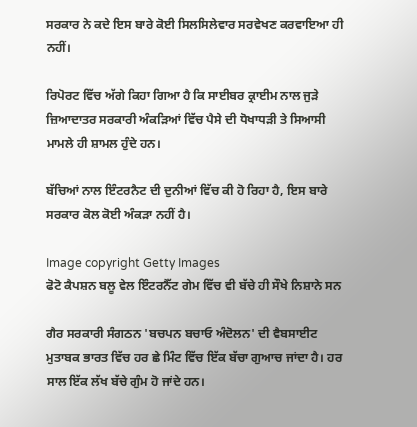ਸਰਕਾਰ ਨੇ ਕਦੇ ਇਸ ਬਾਰੇ ਕੋਈ ਸਿਲਸਿਲੇਵਾਰ ਸਰਵੇਖਣ ਕਰਵਾਇਆ ਹੀ ਨਹੀਂ।

ਰਿਪੋਰਟ ਵਿੱਚ ਅੱਗੇ ਕਿਹਾ ਗਿਆ ਹੈ ਕਿ ਸਾਈਬਰ ਕ੍ਰਾਈਮ ਨਾਲ ਜੁੜੇ ਜ਼ਿਆਦਾਤਰ ਸਰਕਾਰੀ ਅੰਕੜਿਆਂ ਵਿੱਚ ਪੈਸੇ ਦੀ ਧੋਖਾਧੜੀ ਤੇ ਸਿਆਸੀ ਮਾਮਲੇ ਹੀ ਸ਼ਾਮਲ ਹੁੰਦੇ ਹਨ।

ਬੱਚਿਆਂ ਨਾਲ ਇੰਟਰਨੈਟ ਦੀ ਦੁਨੀਆਂ ਵਿੱਚ ਕੀ ਹੋ ਰਿਹਾ ਹੈ, ਇਸ ਬਾਰੇ ਸਰਕਾਰ ਕੋਲ ਕੋਈ ਅੰਕੜਾ ਨਹੀਂ ਹੈ।

Image copyright Getty Images
ਫੋਟੋ ਕੈਪਸ਼ਨ ਬਲੂ ਵੇਲ ਇੰਟਰਨੈੱਟ ਗੇਮ ਵਿੱਚ ਵੀ ਬੱਚੇ ਹੀ ਸੌਖੇ ਨਿਸ਼ਾਨੇ ਸਨ

ਗੈਰ ਸਰਕਾਰੀ ਸੰਗਠਨ 'ਬਚਪਨ ਬਚਾਓ ਅੰਦੋਲਨ' ਦੀ ਵੈਬਸਾਈਟ ਮੁਤਾਬਕ ਭਾਰਤ ਵਿੱਚ ਹਰ ਛੇ ਮਿੰਟ ਵਿੱਚ ਇੱਕ ਬੱਚਾ ਗੁਆਚ ਜਾਂਦਾ ਹੈ। ਹਰ ਸਾਲ ਇੱਕ ਲੱਖ ਬੱਚੇ ਗੁੰਮ ਹੋ ਜਾਂਦੇ ਹਨ।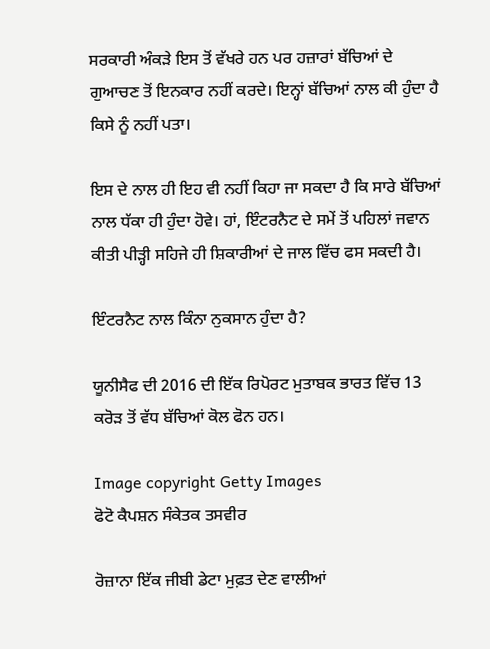ਸਰਕਾਰੀ ਅੰਕੜੇ ਇਸ ਤੋਂ ਵੱਖਰੇ ਹਨ ਪਰ ਹਜ਼ਾਰਾਂ ਬੱਚਿਆਂ ਦੇ ਗੁਆਚਣ ਤੋਂ ਇਨਕਾਰ ਨਹੀਂ ਕਰਦੇ। ਇਨ੍ਹਾਂ ਬੱਚਿਆਂ ਨਾਲ ਕੀ ਹੁੰਦਾ ਹੈ ਕਿਸੇ ਨੂੰ ਨਹੀਂ ਪਤਾ।

ਇਸ ਦੇ ਨਾਲ ਹੀ ਇਹ ਵੀ ਨਹੀਂ ਕਿਹਾ ਜਾ ਸਕਦਾ ਹੈ ਕਿ ਸਾਰੇ ਬੱਚਿਆਂ ਨਾਲ ਧੱਕਾ ਹੀ ਹੁੰਦਾ ਹੋਵੇ। ਹਾਂ, ਇੰਟਰਨੈਟ ਦੇ ਸਮੇਂ ਤੋਂ ਪਹਿਲਾਂ ਜਵਾਨ ਕੀਤੀ ਪੀੜ੍ਹੀ ਸਹਿਜੇ ਹੀ ਸ਼ਿਕਾਰੀਆਂ ਦੇ ਜਾਲ ਵਿੱਚ ਫਸ ਸਕਦੀ ਹੈ।

ਇੰਟਰਨੈਟ ਨਾਲ ਕਿੰਨਾ ਨੁਕਸਾਨ ਹੁੰਦਾ ਹੈ?

ਯੂਨੀਸੈਫ ਦੀ 2016 ਦੀ ਇੱਕ ਰਿਪੋਰਟ ਮੁਤਾਬਕ ਭਾਰਤ ਵਿੱਚ 13 ਕਰੋੜ ਤੋਂ ਵੱਧ ਬੱਚਿਆਂ ਕੋਲ ਫੋਨ ਹਨ।

Image copyright Getty Images
ਫੋਟੋ ਕੈਪਸ਼ਨ ਸੰਕੇਤਕ ਤਸਵੀਰ

ਰੋਜ਼ਾਨਾ ਇੱਕ ਜੀਬੀ ਡੇਟਾ ਮੁਫ਼ਤ ਦੇਣ ਵਾਲੀਆਂ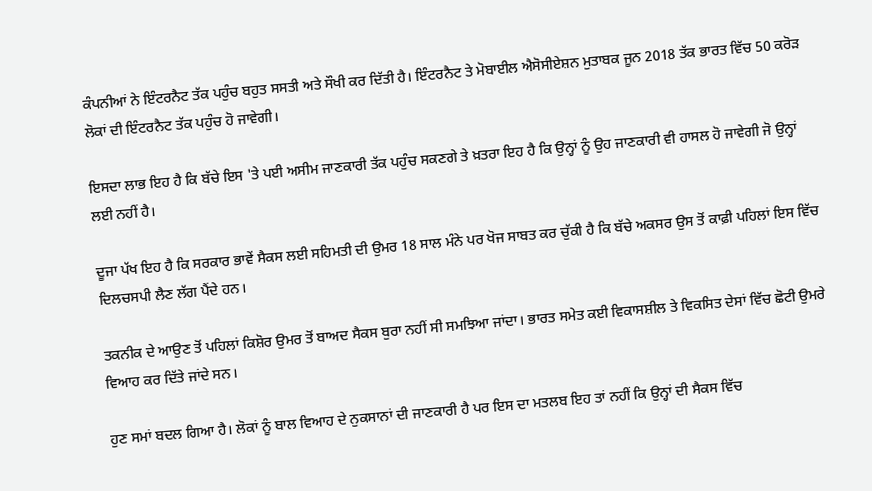ਕੰਪਨੀਆਂ ਨੇ ਇੰਟਰਨੈਟ ਤੱਕ ਪਹੁੰਚ ਬਹੁਤ ਸਸਤੀ ਅਤੇ ਸੌਖੀ ਕਰ ਦਿੱਤੀ ਹੈ। ਇੰਟਰਨੈਟ ਤੇ ਮੋਬਾਈਲ ਐਸੋਸੀਏਸ਼ਨ ਮੁਤਾਬਕ ਜੂਨ 2018 ਤੱਕ ਭਾਰਤ ਵਿੱਚ 50 ਕਰੋੜ ਲੋਕਾਂ ਦੀ ਇੰਟਰਨੈਟ ਤੱਕ ਪਹੁੰਚ ਹੋ ਜਾਵੇਗੀ।

ਇਸਦਾ ਲਾਭ ਇਹ ਹੈ ਕਿ ਬੱਚੇ ਇਸ 'ਤੇ ਪਈ ਅਸੀਮ ਜਾਣਕਾਰੀ ਤੱਕ ਪਹੁੰਚ ਸਕਣਗੇ ਤੇ ਖ਼ਤਰਾ ਇਹ ਹੈ ਕਿ ਉਨ੍ਹਾਂ ਨੂੰ ਉਹ ਜਾਣਕਾਰੀ ਵੀ ਹਾਸਲ ਹੋ ਜਾਵੇਗੀ ਜੋ ਉਨ੍ਹਾਂ ਲਈ ਨਹੀਂ ਹੈ।

ਦੂਜਾ ਪੱਖ ਇਹ ਹੈ ਕਿ ਸਰਕਾਰ ਭਾਵੇਂ ਸੈਕਸ ਲਈ ਸਹਿਮਤੀ ਦੀ ਉਮਰ 18 ਸਾਲ ਮੰਨੇ ਪਰ ਖੋਜ ਸਾਬਤ ਕਰ ਚੁੱਕੀ ਹੈ ਕਿ ਬੱਚੇ ਅਕਸਰ ਉਸ ਤੋਂ ਕਾਫ਼ੀ ਪਹਿਲਾਂ ਇਸ ਵਿੱਚ ਦਿਲਚਸਪੀ ਲੈਣ ਲੱਗ ਪੈਂਦੇ ਹਨ।

ਤਕਨੀਕ ਦੇ ਆਉਣ ਤੋਂ ਪਹਿਲਾਂ ਕਿਸ਼ੋਰ ਉਮਰ ਤੋਂ ਬਾਅਦ ਸੈਕਸ ਬੁਰਾ ਨਹੀਂ ਸੀ ਸਮਝਿਆ ਜਾਂਦਾ। ਭਾਰਤ ਸਮੇਤ ਕਈ ਵਿਕਾਸਸ਼ੀਲ ਤੇ ਵਿਕਸਿਤ ਦੇਸਾਂ ਵਿੱਚ ਛੋਟੀ ਉਮਰੇ ਵਿਆਹ ਕਰ ਦਿੱਤੇ ਜਾਂਦੇ ਸਨ।

ਹੁਣ ਸਮਾਂ ਬਦਲ ਗਿਆ ਹੈ। ਲੋਕਾਂ ਨੂੰ ਬਾਲ ਵਿਆਹ ਦੇ ਨੁਕਸਾਨਾਂ ਦੀ ਜਾਣਕਾਰੀ ਹੈ ਪਰ ਇਸ ਦਾ ਮਤਲਬ ਇਹ ਤਾਂ ਨਹੀਂ ਕਿ ਉਨ੍ਹਾਂ ਦੀ ਸੈਕਸ ਵਿੱਚ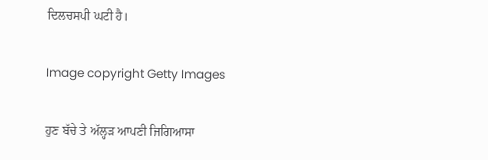ਦਿਲਚਸਪੀ ਘਟੀ ਹੈ।

Image copyright Getty Images

ਹੁਣ ਬੱਚੇ ਤੇ ਅੱਲ੍ਹੜ ਆਪਣੀ ਜਿਗਿਆਸਾ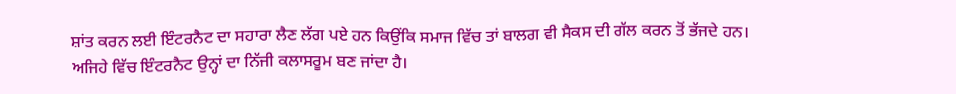ਸ਼ਾਂਤ ਕਰਨ ਲਈ ਇੰਟਰਨੈਟ ਦਾ ਸਹਾਰਾ ਲੈਣ ਲੱਗ ਪਏ ਹਨ ਕਿਉਂਕਿ ਸਮਾਜ ਵਿੱਚ ਤਾਂ ਬਾਲਗ ਵੀ ਸੈਕਸ ਦੀ ਗੱਲ ਕਰਨ ਤੋਂ ਭੱਜਦੇ ਹਨ। ਅਜਿਹੇ ਵਿੱਚ ਇੰਟਰਨੈਟ ਉਨ੍ਹਾਂ ਦਾ ਨਿੱਜੀ ਕਲਾਸਰੂਮ ਬਣ ਜਾਂਦਾ ਹੈ।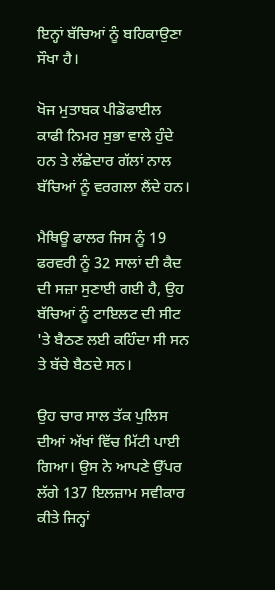ਇਨ੍ਹਾਂ ਬੱਚਿਆਂ ਨੂੰ ਬਹਿਕਾਉਣਾ ਸੌਖਾ ਹੈ।

ਖੋਜ ਮੁਤਾਬਕ ਪੀਡੋਫਾਈਲ ਕਾਫੀ ਨਿਮਰ ਸੁਭਾ ਵਾਲੇ ਹੁੰਦੇ ਹਨ ਤੇ ਲੱਛੇਦਾਰ ਗੱਲਾਂ ਨਾਲ ਬੱਚਿਆਂ ਨੂੰ ਵਰਗਲਾ ਲੈਂਦੇ ਹਨ।

ਮੈਥਿਊ ਫਾਲਰ ਜਿਸ ਨੂੰ 19 ਫਰਵਰੀ ਨੂੰ 32 ਸਾਲਾਂ ਦੀ ਕੈਦ ਦੀ ਸਜ਼ਾ ਸੁਣਾਈ ਗਈ ਹੈ, ਉਹ ਬੱਚਿਆਂ ਨੂੰ ਟਾਇਲਟ ਦੀ ਸੀਟ 'ਤੇ ਬੈਠਣ ਲਈ ਕਹਿੰਦਾ ਸੀ ਸਨ ਤੇ ਬੱਚੇ ਬੈਠਦੇ ਸਨ।

ਉਹ ਚਾਰ ਸਾਲ ਤੱਕ ਪੁਲਿਸ ਦੀਆਂ ਅੱਖਾਂ ਵਿੱਚ ਮਿੱਟੀ ਪਾਈ ਗਿਆ। ਉਸ ਨੇ ਆਪਣੇ ਉੱਪਰ ਲੱਗੇ 137 ਇਲਜ਼ਾਮ ਸਵੀਕਾਰ ਕੀਤੇ ਜਿਨ੍ਹਾਂ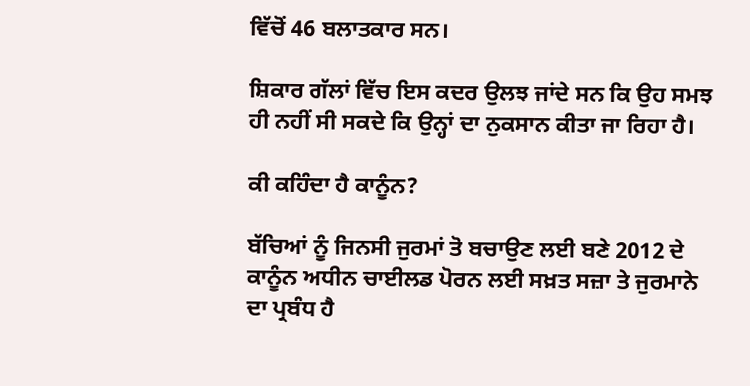ਵਿੱਚੋਂ 46 ਬਲਾਤਕਾਰ ਸਨ।

ਸ਼ਿਕਾਰ ਗੱਲਾਂ ਵਿੱਚ ਇਸ ਕਦਰ ਉਲਝ ਜਾਂਦੇ ਸਨ ਕਿ ਉਹ ਸਮਝ ਹੀ ਨਹੀਂ ਸੀ ਸਕਦੇ ਕਿ ਉਨ੍ਹਾਂ ਦਾ ਨੁਕਸਾਨ ਕੀਤਾ ਜਾ ਰਿਹਾ ਹੈ।

ਕੀ ਕਹਿੰਦਾ ਹੈ ਕਾਨੂੰਨ?

ਬੱਚਿਆਂ ਨੂੰ ਜਿਨਸੀ ਜੁਰਮਾਂ ਤੋ ਬਚਾਉਣ ਲਈ ਬਣੇ 2012 ਦੇ ਕਾਨੂੰਨ ਅਧੀਨ ਚਾਈਲਡ ਪੋਰਨ ਲਈ ਸਖ਼ਤ ਸਜ਼ਾ ਤੇ ਜੁਰਮਾਨੇ ਦਾ ਪ੍ਰਬੰਧ ਹੈ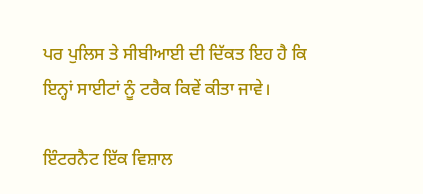ਪਰ ਪੁਲਿਸ ਤੇ ਸੀਬੀਆਈ ਦੀ ਦਿੱਕਤ ਇਹ ਹੈ ਕਿ ਇਨ੍ਹਾਂ ਸਾਈਟਾਂ ਨੂੰ ਟਰੈਕ ਕਿਵੇਂ ਕੀਤਾ ਜਾਵੇ।

ਇੰਟਰਨੈਟ ਇੱਕ ਵਿਸ਼ਾਲ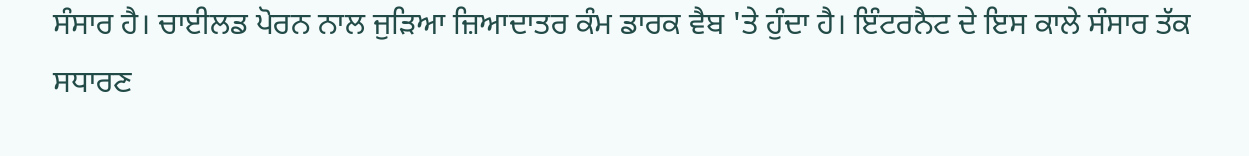ਸੰਸਾਰ ਹੈ। ਚਾਈਲਡ ਪੋਰਨ ਨਾਲ ਜੁੜਿਆ ਜ਼ਿਆਦਾਤਰ ਕੰਮ ਡਾਰਕ ਵੈਬ 'ਤੇ ਹੁੰਦਾ ਹੈ। ਇੰਟਰਨੈਟ ਦੇ ਇਸ ਕਾਲੇ ਸੰਸਾਰ ਤੱਕ ਸਧਾਰਣ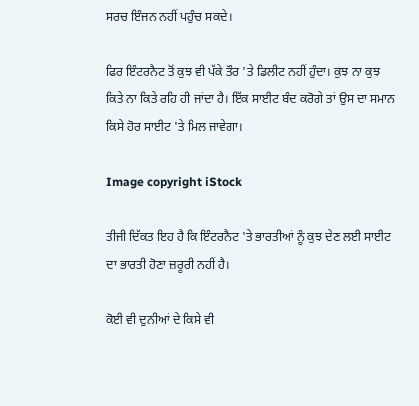ਸਰਚ ਇੰਜਨ ਨਹੀਂ ਪਹੁੰਚ ਸਕਦੇ।

ਫਿਰ ਇੰਟਰਨੈਟ ਤੋਂ ਕੁਝ ਵੀ ਪੱਕੇ ਤੌਰ 'ਤੇ ਡਿਲੀਟ ਨਹੀਂ ਹੁੰਦਾ। ਕੁਝ ਨਾ ਕੁਝ ਕਿਤੇ ਨਾ ਕਿਤੇ ਰਹਿ ਹੀ ਜਾਂਦਾ ਹੈ। ਇੱਕ ਸਾਈਟ ਬੰਦ ਕਰੋਗੇ ਤਾਂ ਉਸ ਦਾ ਸਮਾਨ ਕਿਸੇ ਹੋਰ ਸਾਈਟ 'ਤੇ ਮਿਲ ਜਾਵੇਗਾ।

Image copyright iStock

ਤੀਜੀ ਦਿੱਕਤ ਇਹ ਹੈ ਕਿ ਇੰਟਰਨੈਟ 'ਤੇ ਭਾਰਤੀਆਂ ਨੂੰ ਕੁਝ ਦੇਣ ਲਈ ਸਾਈਟ ਦਾ ਭਾਰਤੀ ਹੋਣਾ ਜ਼ਰੂਰੀ ਨਹੀਂ ਹੈ।

ਕੋਈ ਵੀ ਦੁਨੀਆਂ ਦੇ ਕਿਸੇ ਵੀ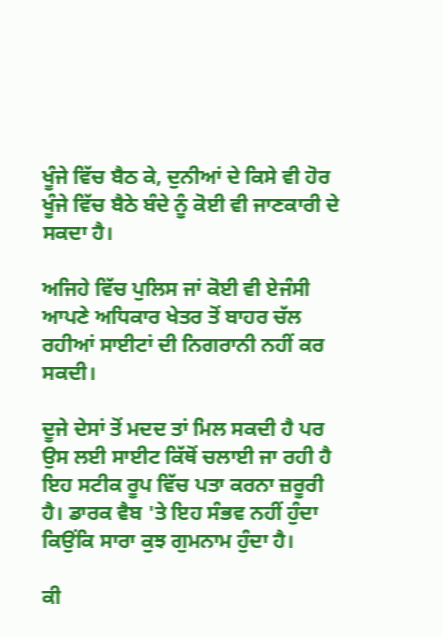ਖੂੰਜੇ ਵਿੱਚ ਬੈਠ ਕੇ, ਦੁਨੀਆਂ ਦੇ ਕਿਸੇ ਵੀ ਹੋਰ ਖੂੰਜੇ ਵਿੱਚ ਬੈਠੇ ਬੰਦੇ ਨੂੰ ਕੋਈ ਵੀ ਜਾਣਕਾਰੀ ਦੇ ਸਕਦਾ ਹੈ।

ਅਜਿਹੇ ਵਿੱਚ ਪੁਲਿਸ ਜਾਂ ਕੋਈ ਵੀ ਏਜੰਸੀ ਆਪਣੇ ਅਧਿਕਾਰ ਖੇਤਰ ਤੋਂ ਬਾਹਰ ਚੱਲ ਰਹੀਆਂ ਸਾਈਟਾਂ ਦੀ ਨਿਗਰਾਨੀ ਨਹੀਂ ਕਰ ਸਕਦੀ।

ਦੂਜੇ ਦੇਸਾਂ ਤੋਂ ਮਦਦ ਤਾਂ ਮਿਲ ਸਕਦੀ ਹੈ ਪਰ ਉਸ ਲਈ ਸਾਈਟ ਕਿੱਥੋਂ ਚਲਾਈ ਜਾ ਰਹੀ ਹੈ ਇਹ ਸਟੀਕ ਰੂਪ ਵਿੱਚ ਪਤਾ ਕਰਨਾ ਜ਼ਰੂਰੀ ਹੈ। ਡਾਰਕ ਵੈਬ 'ਤੇ ਇਹ ਸੰਭਵ ਨਹੀਂ ਹੁੰਦਾ ਕਿਉਂਕਿ ਸਾਰਾ ਕੁਝ ਗੁਮਨਾਮ ਹੁੰਦਾ ਹੈ।

ਕੀ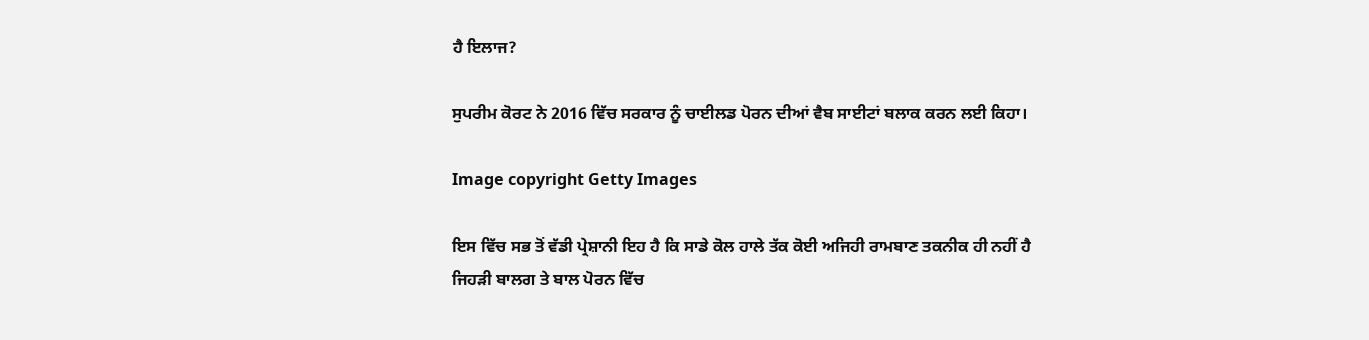ਹੈ ਇਲਾਜ?

ਸੁਪਰੀਮ ਕੋਰਟ ਨੇ 2016 ਵਿੱਚ ਸਰਕਾਰ ਨੂੰ ਚਾਈਲਡ ਪੋਰਨ ਦੀਆਂ ਵੈਬ ਸਾਈਟਾਂ ਬਲਾਕ ਕਰਨ ਲਈ ਕਿਹਾ।

Image copyright Getty Images

ਇਸ ਵਿੱਚ ਸਭ ਤੋਂ ਵੱਡੀ ਪ੍ਰੇਸ਼ਾਨੀ ਇਹ ਹੈ ਕਿ ਸਾਡੇ ਕੋਲ ਹਾਲੇ ਤੱਕ ਕੋਈ ਅਜਿਹੀ ਰਾਮਬਾਣ ਤਕਨੀਕ ਹੀ ਨਹੀਂ ਹੈ ਜਿਹੜੀ ਬਾਲਗ ਤੇ ਬਾਲ ਪੋਰਨ ਵਿੱਚ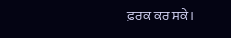ਫ਼ਰਕ ਕਰ ਸਕੇ।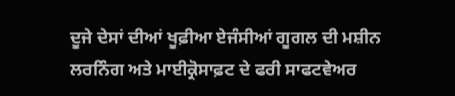ਦੂਜੇ ਦੇਸਾਂ ਦੀਆਂ ਖੂਫ਼ੀਆ ਏਜੰਸੀਆਂ ਗੂਗਲ ਦੀ ਮਸ਼ੀਨ ਲਰਨਿੰਗ ਅਤੇ ਮਾਈਕ੍ਰੋਸਾਫ਼ਟ ਦੇ ਫਰੀ ਸਾਫਟਵੇਅਰ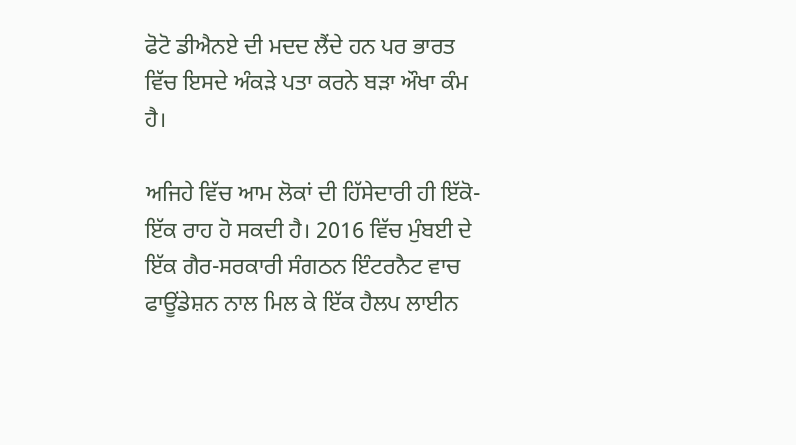ਫੋਟੋ ਡੀਐਨਏ ਦੀ ਮਦਦ ਲੈਂਦੇ ਹਨ ਪਰ ਭਾਰਤ ਵਿੱਚ ਇਸਦੇ ਅੰਕੜੇ ਪਤਾ ਕਰਨੇ ਬੜਾ ਔਖਾ ਕੰਮ ਹੈ।

ਅਜਿਹੇ ਵਿੱਚ ਆਮ ਲੋਕਾਂ ਦੀ ਹਿੱਸੇਦਾਰੀ ਹੀ ਇੱਕੋ-ਇੱਕ ਰਾਹ ਹੋ ਸਕਦੀ ਹੈ। 2016 ਵਿੱਚ ਮੁੰਬਈ ਦੇ ਇੱਕ ਗੈਰ-ਸਰਕਾਰੀ ਸੰਗਠਨ ਇੰਟਰਨੈਟ ਵਾਚ ਫਾਊਂਡੇਸ਼ਨ ਨਾਲ ਮਿਲ ਕੇ ਇੱਕ ਹੈਲਪ ਲਾਈਨ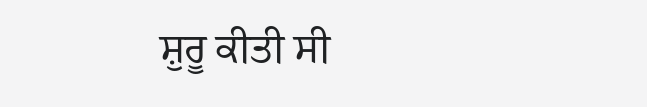ਸ਼ੁਰੂ ਕੀਤੀ ਸੀ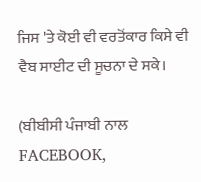ਜਿਸ 'ਤੇ ਕੋਈ ਵੀ ਵਰਤੋਂਕਾਰ ਕਿਸੇ ਵੀ ਵੈਬ ਸਾਈਟ ਦੀ ਸੂਚਨਾ ਦੇ ਸਕੇ।

(ਬੀਬੀਸੀ ਪੰਜਾਬੀ ਨਾਲ FACEBOOK,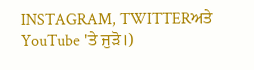INSTAGRAM, TWITTERਅਤੇ YouTube 'ਤੇ ਜੁੜੋ।)